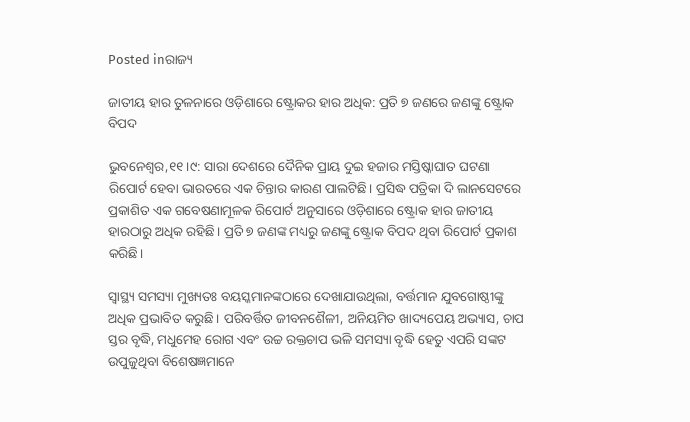Posted inରାଜ୍ୟ

ଜାତୀୟ ହାର ତୁଳନାରେ ଓଡ଼ିଶାରେ ଷ୍ଟ୍ରୋକର ହାର ଅଧିକ: ପ୍ରତି ୭ ଜଣରେ ଜଣଙ୍କୁ ଷ୍ଟ୍ରୋକ ବିପଦ

ଭୁବନେଶ୍ୱର,୧୧।୯: ସାରା ଦେଶରେ ଦୈନିକ ପ୍ରାୟ ଦୁଇ ହଜାର ମସ୍ତିଷ୍କାଘାତ ଘଟଣା ରିପୋର୍ଟ ହେବା ଭାରତରେ ଏକ ଚିନ୍ତାର କାରଣ ପାଲଟିଛି। ପ୍ରସିଦ୍ଧ ପତ୍ରିକା ଦି ଲାନସେଟରେ ପ୍ରକାଶିତ ଏକ ଗବେଷଣାମୂଳକ ରିପୋର୍ଟ ଅନୁସାରେ ଓଡ଼ିଶାରେ ଷ୍ଟ୍ରୋକ ହାର ଜାତୀୟ ହାରଠାରୁ ଅଧିକ ରହିଛି। ପ୍ରତି ୭ ଜଣଙ୍କ ମଧ୍ୟରୁ ଜଣଙ୍କୁ ଷ୍ଟ୍ରୋକ ବିପଦ ଥିବା ରିପୋର୍ଟ ପ୍ରକାଶ କରିଛି।

ସ୍ବାସ୍ଥ୍ୟ ସମସ୍ୟା ମୁଖ୍ୟତଃ ବୟସ୍କମାନଙ୍କଠାରେ ଦେଖାଯାଉଥିଲା, ବର୍ତ୍ତମାନ ଯୁବଗୋଷ୍ଠୀଙ୍କୁ ଅଧିକ ପ୍ରଭାବିତ କରୁଛି। ପରିବର୍ତ୍ତିତ ଜୀବନଶୈଳୀ, ଅନିୟମିତ ଖାଦ୍ୟପେୟ ଅଭ୍ୟାସ, ଚାପ ସ୍ତର ବୃଦ୍ଧି, ମଧୁମେହ ରୋଗ ଏବଂ ଉଚ୍ଚ ରକ୍ତଚାପ ଭଳି ସମସ୍ୟା ବୃଦ୍ଧି ହେତୁ ଏପରି ସଙ୍କଟ ଉପୁଜୁଥିବା ବିଶେଷଜ୍ଞମାନେ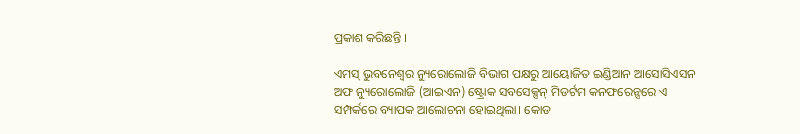ପ୍ରକାଶ କରିଛନ୍ତି ।

ଏମସ୍‌ ଭୁବନେଶ୍ୱର ନ୍ୟୁରୋଲୋଜି ବିଭାଗ ପକ୍ଷରୁ ଆୟୋଜିତ ଇଣ୍ଡିଆନ ଆସୋସିଏସନ ଅଫ ନ୍ୟୁରୋଲୋଜି (ଆଇଏନ) ଷ୍ଟ୍ରୋକ ସବସେକ୍ସନ୍‌ ମିଡର୍ଟମ କନଫରେନ୍ସରେ ଏ ସମ୍ପର୍କରେ ବ୍ୟାପକ ଆଲୋଚନା ହୋଇଥିଲା। କୋଡ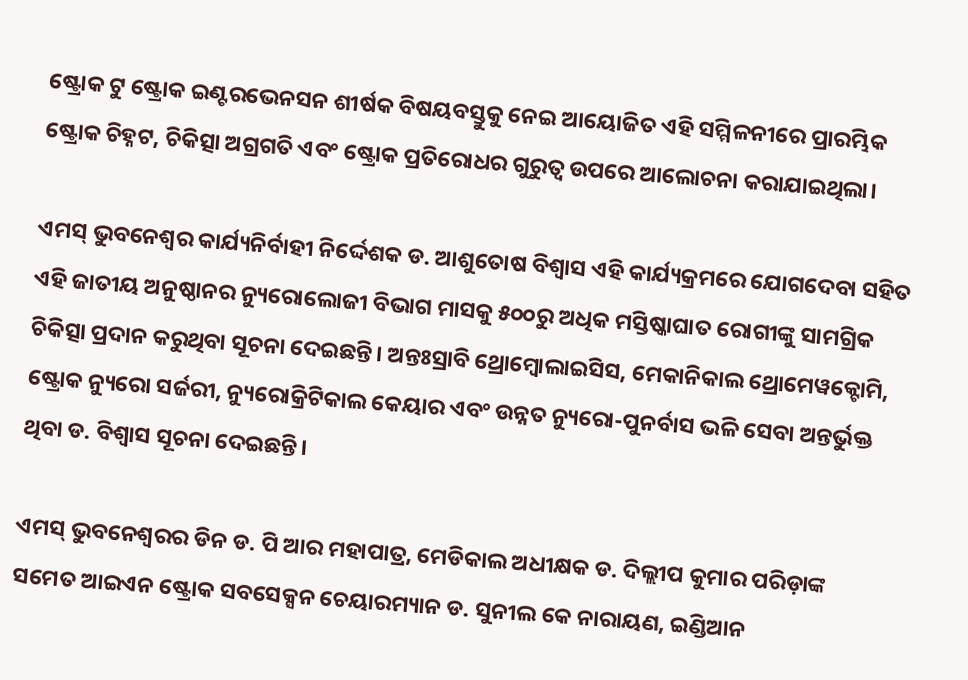ଷ୍ଟ୍ରୋକ ଟୁ ଷ୍ଟ୍ରୋକ ଇଣ୍ଟରଭେନସନ ଶୀର୍ଷକ ବିଷୟବସ୍ତୁକୁ ନେଇ ଆୟୋଜିତ ଏହି ସମ୍ମିଳନୀରେ ପ୍ରାରମ୍ଭିକ ଷ୍ଟ୍ରୋକ ଚିହ୍ନଟ, ଚିକିତ୍ସା ଅଗ୍ରଗତି ଏବଂ ଷ୍ଟ୍ରୋକ ପ୍ରତିରୋଧର ଗୁରୁତ୍ୱ ଉପରେ ଆଲୋଚନା କରାଯାଇଥିଲା।

ଏମସ୍‌ ଭୁବନେଶ୍ୱର କାର୍ଯ୍ୟନିର୍ବାହୀ ନିର୍ଦ୍ଦେଶକ ଡ. ଆଶୁତୋଷ ବିଶ୍ୱାସ ଏହି କାର୍ଯ୍ୟକ୍ରମରେ ଯୋଗଦେବା ସହିତ ଏହି ଜାତୀୟ ଅନୁଷ୍ଠାନର ନ୍ୟୁରୋଲୋଜୀ ବିଭାଗ ମାସକୁ ୫୦୦ରୁ ଅଧିକ ମସ୍ତିଷ୍କାଘାତ ରୋଗୀଙ୍କୁ ସାମଗ୍ରିକ ଚିକିତ୍ସା ପ୍ରଦାନ କରୁଥିବା ସୂଚନା ଦେଇଛନ୍ତି। ଅନ୍ତଃସ୍ରାବି ଥ୍ରୋମ୍ବୋଲାଇସିସ, ମେକାନିକାଲ ଥ୍ରୋମେୱକ୍ଟୋମି, ଷ୍ଟ୍ରୋକ ନ୍ୟୁରୋ ସର୍ଜରୀ, ନ୍ୟୁରୋକ୍ରିଟିକାଲ କେୟାର ଏବଂ ଉନ୍ନତ ନ୍ୟୁରୋ-ପୁନର୍ବାସ ଭଳି ସେବା ଅନ୍ତର୍ଭୁକ୍ତ ଥିବା ଡ. ବିଶ୍ୱାସ ସୂଚନା ଦେଇଛନ୍ତି।

ଏମସ୍‌ ଭୁବନେଶ୍ୱରର ଡିନ ଡ. ପି ଆର ମହାପାତ୍ର, ମେଡିକାଲ ଅଧୀକ୍ଷକ ଡ. ଦିଲ୍ଲୀପ କୁମାର ପରିଡ଼ାଙ୍କ ସମେତ ଆଇଏନ ଷ୍ଟ୍ରୋକ ସବସେକ୍ସନ ଚେୟାରମ୍ୟାନ ଡ. ସୁନୀଲ କେ ନାରାୟଣ, ଇଣ୍ଡିଆନ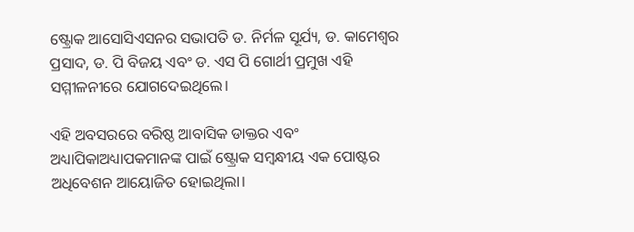ଷ୍ଟ୍ରୋକ ଆସୋସିଏସନର ସଭାପତି ଡ. ନିର୍ମଳ ସୂର୍ଯ୍ୟ, ଡ. କାମେଶ୍ୱର ପ୍ରସାଦ, ଡ. ପି ବିଜୟ ଏବଂ ଡ. ଏସ ପି ଗୋର୍ଥୀ ପ୍ରମୁଖ ଏହି ସମ୍ମୀଳନୀରେ ଯୋଗଦେଇଥିଲେ।

ଏହି ଅବସରରେ ବରିଷ୍ଠ ଆବାସିକ ଡାକ୍ତର ଏବଂ ଅଧ୍ୟାପିକାଅଧ୍ୟାପକମାନଙ୍କ ପାଇଁ ଷ୍ଟ୍ରୋକ ସମ୍ବନ୍ଧୀୟ ଏକ ପୋଷ୍ଟର ଅଧିବେଶନ ଆୟୋଜିତ ହୋଇଥିଲା।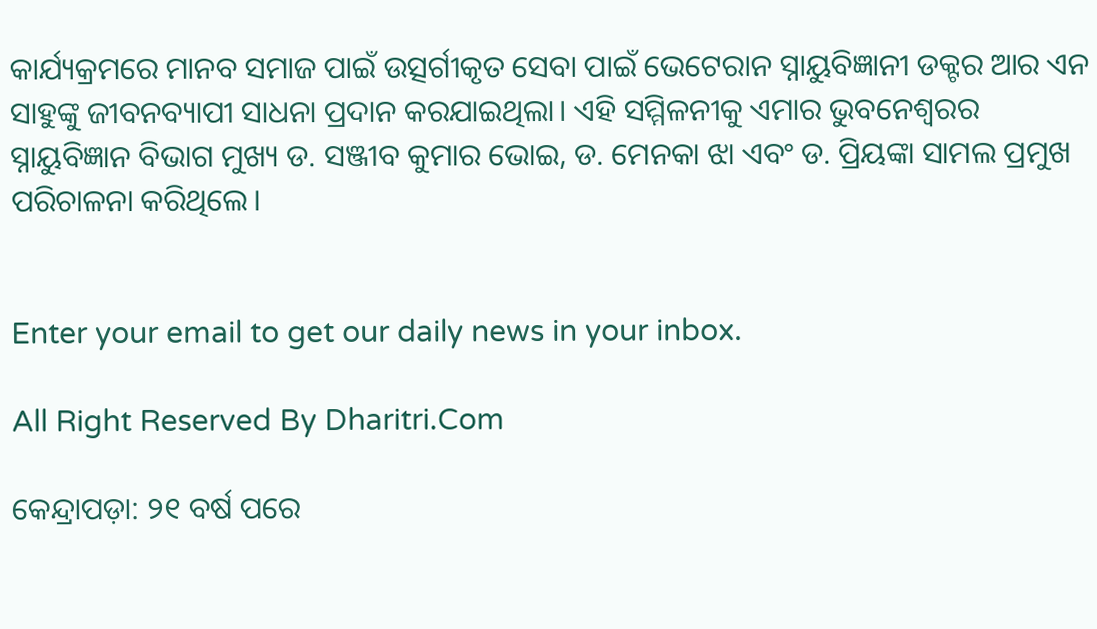କାର୍ଯ୍ୟକ୍ରମରେ ମାନବ ସମାଜ ପାଇଁ ଉତ୍ସର୍ଗୀକୃତ ସେବା ପାଇଁ ଭେଟେରାନ ସ୍ନାୟୁବିଜ୍ଞାନୀ ଡକ୍ଟର ଆର ଏନ ସାହୁଙ୍କୁ ଜୀବନବ୍ୟାପୀ ସାଧନା ପ୍ରଦାନ କରଯାଇଥିଲା। ଏହି ସମ୍ମିଳନୀକୁ ଏମାର ଭୁବନେଶ୍ୱରର ସ୍ନାୟୁବିଜ୍ଞାନ ବିଭାଗ ମୁଖ୍ୟ ଡ. ସଞ୍ଜୀବ କୁମାର ଭୋଇ, ଡ. ମେନକା ଝା ଏବଂ ଡ. ପ୍ରିୟଙ୍କା ସାମଲ ପ୍ରମୁଖ ପରିଚାଳନା କରିଥିଲେ।


Enter your email to get our daily news in your inbox.

All Right Reserved By Dharitri.Com

କେନ୍ଦ୍ରାପଡ଼ା: ୨୧ ବର୍ଷ ପରେ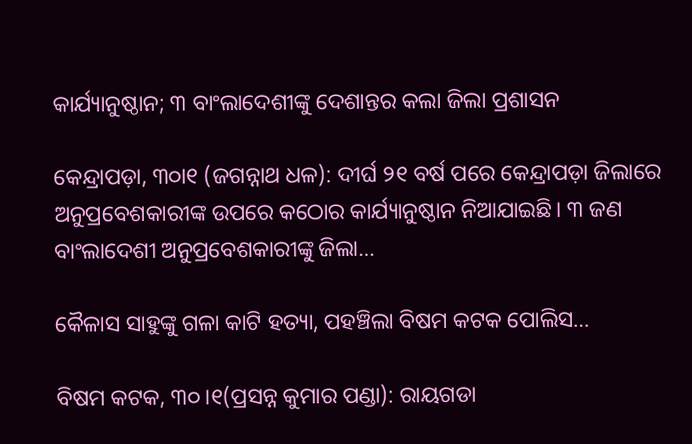କାର୍ଯ୍ୟାନୁଷ୍ଠାନ; ୩ ବାଂଲାଦେଶୀଙ୍କୁ ଦେଶାନ୍ତର କଲା ଜିଲା ପ୍ରଶାସନ

କେନ୍ଦ୍ରାପଡ଼ା, ୩୦ା୧ (ଜଗନ୍ନାଥ ଧଳ): ଦୀର୍ଘ ୨୧ ବର୍ଷ ପରେ କେନ୍ଦ୍ରାପଡ଼ା ଜିଲାରେ ଅନୁପ୍ରବେଶକାରୀଙ୍କ ଉପରେ କଠୋର କାର୍ଯ୍ୟାନୁଷ୍ଠାନ ନିଆଯାଇଛି। ୩ ଜଣ ବାଂଲାଦେଶୀ ଅନୁପ୍ରବେଶକାରୀଙ୍କୁ ଜିଲା…

କୈଳାସ ସାହୁଙ୍କୁ ଗଳା କାଟି ହତ୍ୟା, ପହଞ୍ଚିଲା ବିଷମ କଟକ ପୋଲିସ…

ବିଷମ କଟକ, ୩୦।୧(ପ୍ରସନ୍ନ କୁମାର ପଣ୍ଡା): ରାୟଗଡା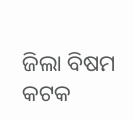ଜିଲା ବିଷମ କଟକ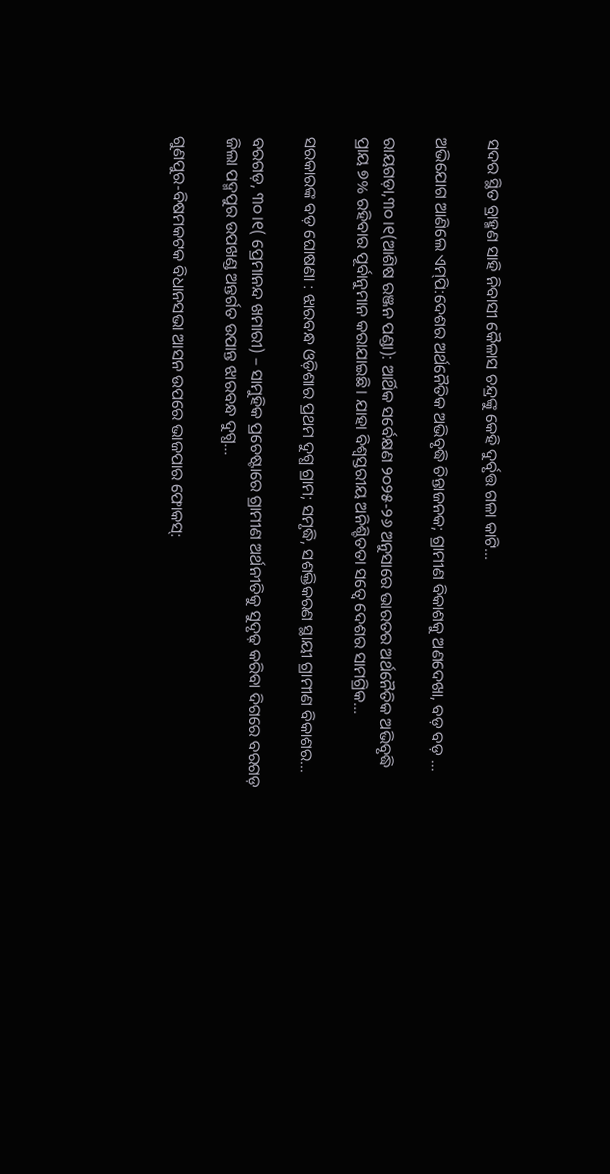ସଦର ସ୍ଥିତ ବ୍ରାହ୍ମଣ ସାହି ନିବାସୀ କୈଳାସ ଚନ୍ଦ୍ରଙ୍କୁ କେହି ଦୁର୍ବୃତ୍ତ ଗଳା କାଟି…

ଅଭିଯୋଗ ଆଣିଲେ ଏମ୍‌ପି:ଦେଶର ଅର୍ଥନୈତିକ ଅଭିବୃଦ୍ଧି ଚିନ୍ତାଜନକ; ଗ୍ରାମୀଣ ବିକାଶକୁ ଅଣଦେଖା, ବଡ଼ ବଡ଼ …

ରାୟଗଡ଼ା,୩୦।୧(ଆଶିଷ ରଞ୍ଜନ ପଣ୍ଡା): ଆର୍ଥିକ ସର୍ବେକ୍ଷଣ ୨୦୨୫-୨୬ ଅନୁସାରେ ଭାରତର ଅର୍ଥନୈତିକ ଅଭିବୃଦ୍ଧି ପ୍ରାୟ ୭% ରହିବାର ପୂର୍ବାନୁମାନ କରାଯାଇଛି। ଯାହା ବିଶ୍ୱସ୍ତରୀୟ ଅନିଶ୍ଚିତତା ସତ୍ୱେ ଦେଶର ସାମଗ୍ରିକ…

ସରକାରଙ୍କ ବଡ଼ ଘୋଷଣା : ଝାରବନ୍ଧ ଓଡ଼ିଶାର ପ୍ରଥମ ଦୁଗ୍ଧ ଗ୍ରାମ; ସମୃଦ୍ଧି, ସଶକ୍ତିକରଣ ସ୍ଥାୟୀ ଗ୍ରାମୀଣ ବିକାଶର…

ବରଗଡ଼, ୩୦।୧( ପ୍ରେମାନନ୍ଦ ଖମାରୀ) – ସାମୁହିକ ପ୍ରଚେଷ୍ଟାରେ ଗ୍ରାମୀଣ ଅର୍ଥନୀତିକୁ ସୁଦୃଢ଼ କରିବା ଦିଗରେ ବରଗଡ଼ ଜିଲା ପଦ୍ମପୁର ଉପଖଣ୍ଡ ଅନ୍ତର୍ଗତ ଉପାନ୍ତ ଝାରବନ୍ଧ ଦୁଗ୍ଧ…

ଗୁଣପୁର-ବିଷମକଟକ ବିଧାନସଭା ଆସନ ଉପରେ ଭାଜପାର ଫୋକସ୍‌: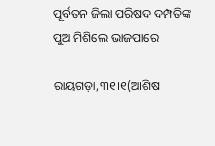ପୂର୍ବତନ ଜିଲା ପରିଷଦ ଦମ୍ପତିଙ୍କ ପୁଅ ମିଶିଲେ ଭାଜପାରେ

ରାୟଗଡ଼ା,୩୧।୧(ଆଶିଷ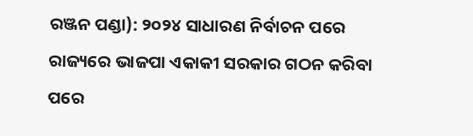ରଞ୍ଜନ ପଣ୍ଡା): ୨୦୨୪ ସାଧାରଣ ନିର୍ବାଚନ ପରେ ରାଜ୍ୟରେ ଭାଜପା ଏକାକୀ ସରକାର ଗଠନ କରିବା ପରେ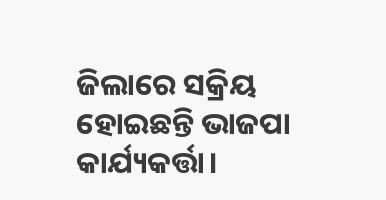ଜିଲାରେ ସକ୍ରିୟ ହୋଇଛନ୍ତି ଭାଜପା କାର୍ଯ୍ୟକର୍ତ୍ତା।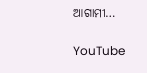ଆଗାମୀ…

YouTube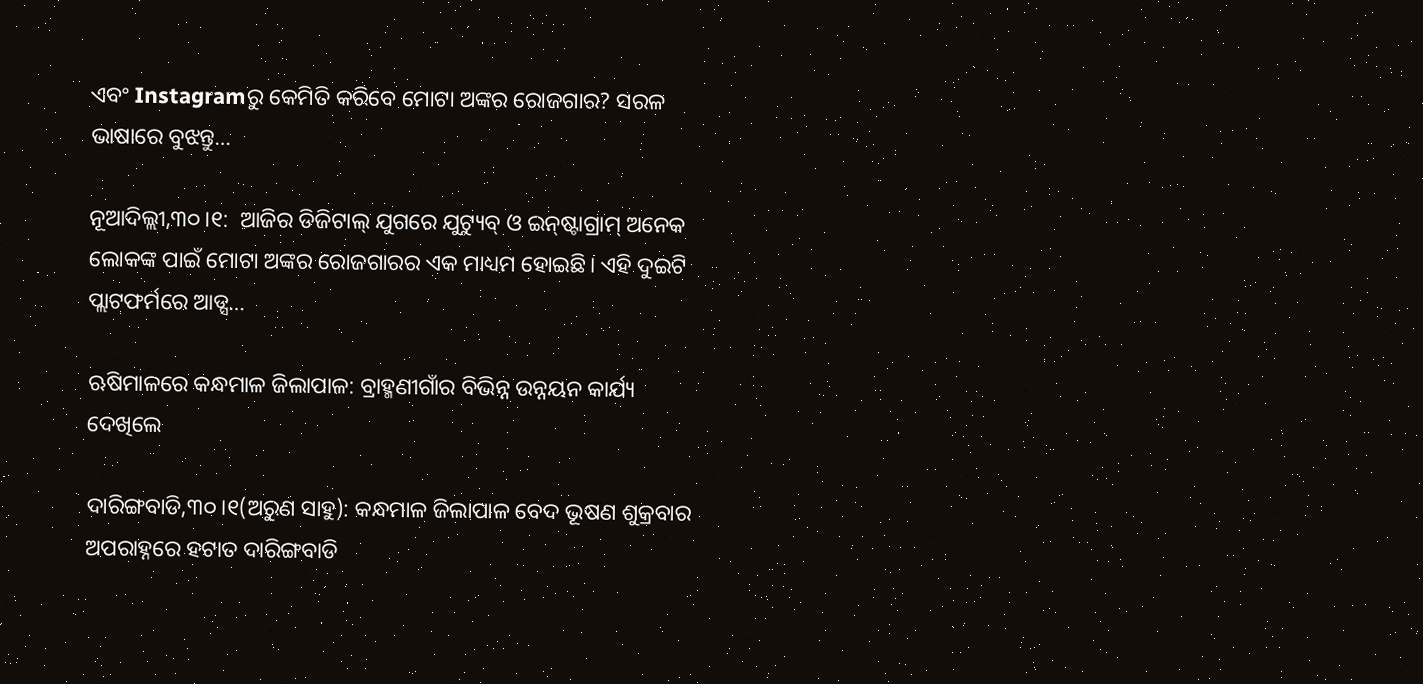ଏବଂ Instagramରୁ କେମିତି କରିବେ ମୋଟା ଅଙ୍କର ରୋଜଗାର? ସରଳ ଭାଷାରେ ବୁଝନ୍ତୁ…

ନୂଆଦିଲ୍ଲୀ,୩୦।୧:  ଆଜିର ଡିଜିଟାଲ୍ ଯୁଗରେ ଯୁଟ୍ୟୁବ୍ ଓ ଇନ୍‌ଷ୍ଟାଗ୍ରାମ୍ ଅନେକ ଲୋକଙ୍କ ପାଇଁ ମୋଟା ଅଙ୍କର ରୋଜଗାରର ଏକ ମାଧ୍ୟମ ହୋଇଛି। ଏହି ଦୁଇଟି ପ୍ଲାଟଫର୍ମରେ ଆଡ୍ସ…

ଋଷିମାଳରେ କନ୍ଧମାଳ ଜିଲାପାଳ: ବ୍ରାହ୍ମଣୀଗାଁର ବିଭିନ୍ନ ଉନ୍ନୟନ କାର୍ଯ୍ୟ ଦେଖିଲେ

ଦାରିଙ୍ଗବାଡି,୩୦।୧(ଅରୁଣ ସାହୁ): କନ୍ଧମାଳ ଜିଲାପାଳ ବେଦ ଭୂଷଣ ଶୁକ୍ରବାର ଅପରାହ୍ନରେ ହଟାତ ଦାରିଙ୍ଗବାଡି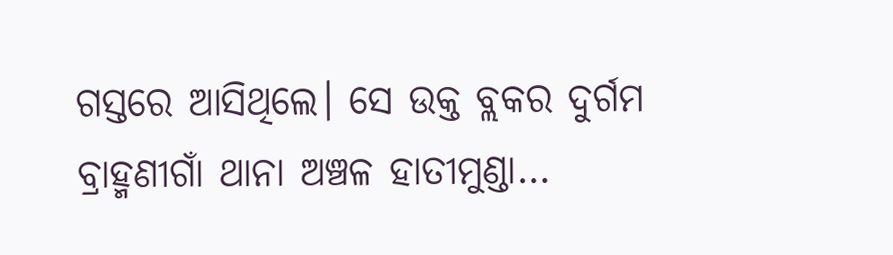ଗସ୍ତରେ ଆସିଥିଲେ। ସେ ଉକ୍ତ ବ୍ଲକର ଦୁର୍ଗମ ବ୍ରାହ୍ମଣୀଗାଁ ଥାନା ଅଞ୍ଚଳ ହାତୀମୁଣ୍ଡା…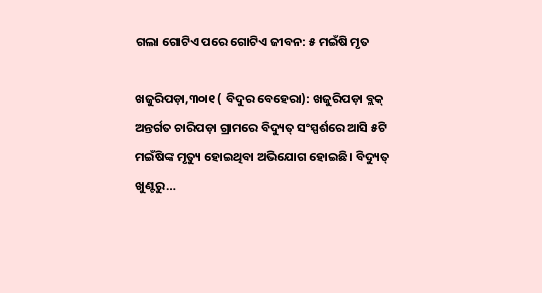ଗଲା ଗୋଟିଏ ପରେ ଗୋଟିଏ ଜୀବନ: ୫ ମଇଁଷି ମୃତ

ଖଜୁରିପଡ଼ା,୩୦ା୧ ( ବିଦୁର ବେହେରା): ଖଜୁରିପଡ଼ା ବ୍ଲକ୍‌ ଅନ୍ତର୍ଗତ ଚାରିପଡ଼ା ଗ୍ରାମରେ ବିଦ୍ୟୁତ୍‌ ସଂସ୍ପର୍ଶରେ ଆସି ୫ଟି ମଇଁଷିଙ୍କ ମୃତ୍ୟୁ ହୋଇଥିବା ଅଭିଯୋଗ ହୋଇଛି। ବିଦ୍ୟୁତ୍‌ ଖୁଣ୍ଟରୁ…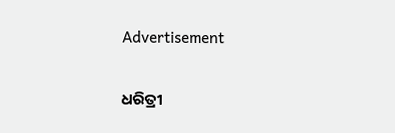Advertisement

ଧରିତ୍ରୀ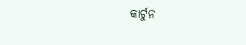କାର୍ଟୁନ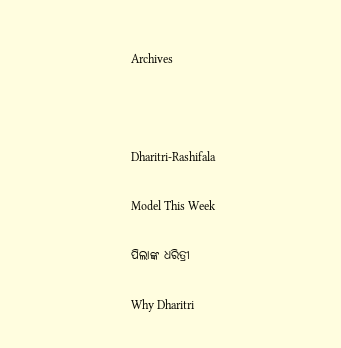Archives



Dharitri-Rashifala

Model This Week

ପିଲାଙ୍କ ଧରିତ୍ରୀ

Why Dharitri